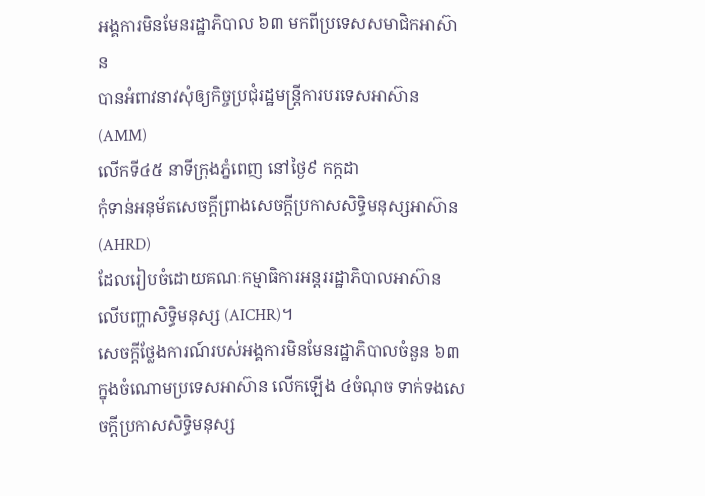អង្គការមិនមែនរដ្ឋាភិបាល ៦៣ មកពីប្រទេសសមាជិកអាស៊ាន
បានអំពាវនាវសុំឲ្យកិច្ចប្រជុំរដ្ឋមន្ត្រីការបរទេសអាស៊ាន (AMM)
លើកទី៤៥ នាទីក្រុងភ្នំពេញ នៅថ្ងៃ៩ កក្កដា
កុំទាន់អនុម័តសេចក្ដីព្រាងសេចក្ដីប្រកាសសិទ្ធិមនុស្សអាស៊ាន (AHRD)
ដែលរៀបចំដោយគណៈកម្មាធិការអន្តររដ្ឋាភិបាលអាស៊ាន
លើបញ្ហាសិទ្ធិមនុស្ស (AICHR)។
សេចក្ដីថ្លែងការណ៍របស់អង្គការមិនមែនរដ្ឋាភិបាលចំនួន ៦៣ ក្នុងចំណោមប្រទេសអាស៊ាន លើកឡើង ៤ចំណុច ទាក់ទងសេចក្ដីប្រកាសសិទ្ធិមនុស្ស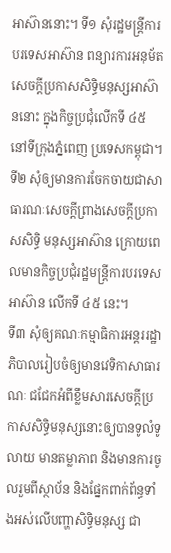អាស៊ាននោះ។ ទី១ សុំរដ្ឋមន្ត្រីការបរទេសអាស៊ាន ពន្យារការអនុម័តសេចក្ដីប្រកាសសិទ្ធិមនុស្សអាស៊ាននោះ ក្នុងកិច្ចប្រជុំលើកទី ៤៥ នៅទីក្រុងភ្នំពេញ ប្រទេសកម្ពុជា។ ទី២ សុំឲ្យមានការចែកចាយជាសាធារណៈសេចក្ដីព្រាងសេចក្ដីប្រកាសសិទ្ធិ មនុស្សអាស៊ាន ក្រោយពេលមានកិច្ចប្រជុំរដ្ឋមន្ត្រីការបរទេសអាស៊ាន លើកទី ៤៥ នេះ។
ទី៣ សុំឲ្យគណៈកម្មាធិការអន្តររដ្ឋាភិបាលរៀបចំឲ្យមានវេទិកាសាធារណៈ ជជែកអំពីខ្លឹមសារសេចក្ដីប្រកាសសិទ្ធិមនុស្សនោះឲ្យបានទូលំទូលាយ មានតម្លាភាព និងមានការចូលរួមពីស្ថាប័ន និងផ្នែកពាក់ព័ន្ធទាំងអស់លើបញ្ហាសិទ្ធិមនុស្ស ជា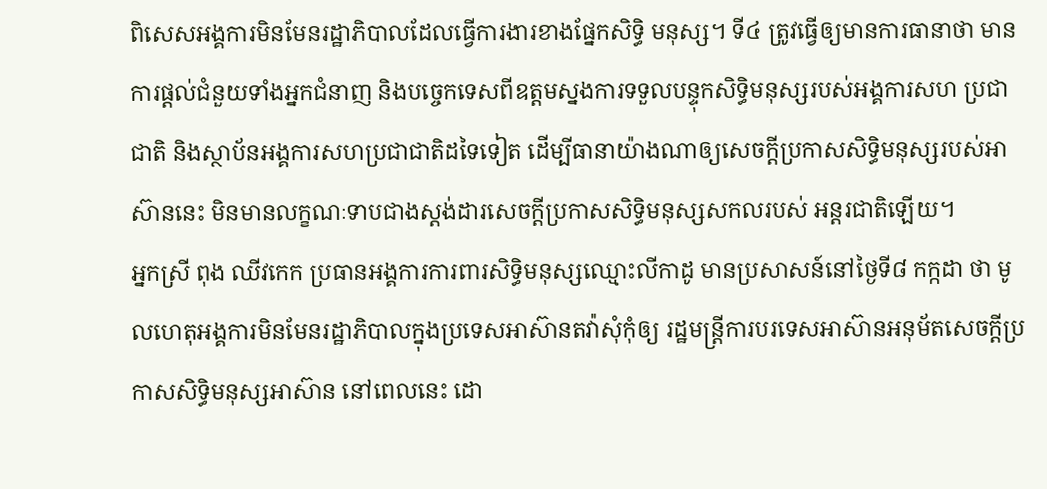ពិសេសអង្គការមិនមែនរដ្ឋាភិបាលដែលធ្វើការងារខាងផ្នែកសិទ្ធិ មនុស្ស។ ទី៤ ត្រូវធ្វើឲ្យមានការធានាថា មានការផ្ដល់ជំនួយទាំងអ្នកជំនាញ និងបច្ចេកទេសពីឧត្ដមស្នងការទទួលបន្ទុកសិទ្ធិមនុស្សរបស់អង្គការសហ ប្រជាជាតិ និងស្ថាប័នអង្គការសហប្រជាជាតិដទៃទៀត ដើម្បីធានាយ៉ាងណាឲ្យសេចក្ដីប្រកាសសិទ្ធិមនុស្សរបស់អាស៊ាននេះ មិនមានលក្ខណៈទាបជាងស្តង់ដារសេចក្ដីប្រកាសសិទ្ធិមនុស្សសកលរបស់ អន្តរជាតិឡើយ។
អ្នកស្រី ពុង ឈីវកេក ប្រធានអង្គការការពារសិទ្ធិមនុស្សឈ្មោះលីកាដូ មានប្រសាសន៍នៅថ្ងៃទី៨ កក្កដា ថា មូលហេតុអង្គការមិនមែនរដ្ឋាភិបាលក្នុងប្រទេសអាស៊ានតវ៉ាសុំកុំឲ្យ រដ្ឋមន្ត្រីការបរទេសអាស៊ានអនុម័តសេចក្ដីប្រកាសសិទ្ធិមនុស្សអាស៊ាន នៅពេលនេះ ដោ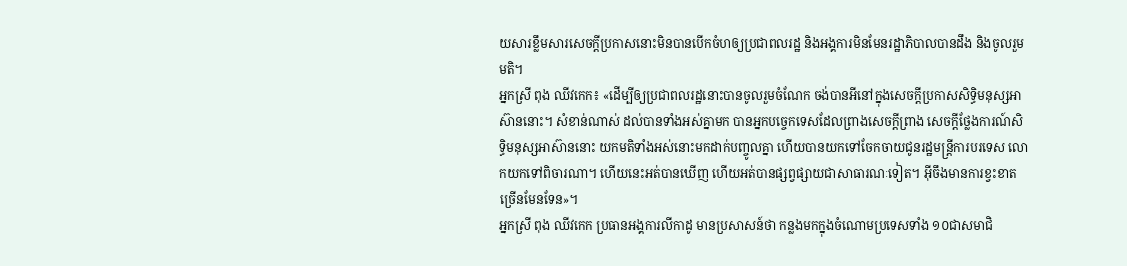យសារខ្លឹមសារសេចក្ដីប្រកាសនោះមិនបានបើកចំហឲ្យប្រជាពលរដ្ឋ និងអង្គការមិនមែនរដ្ឋាភិបាលបានដឹង និងចូលរួមមតិ។
អ្នកស្រី ពុង ឈីវកេក៖ «ដើម្បីឲ្យប្រជាពលរដ្ឋនោះបានចូលរួមចំណែក ចង់បានអីនៅក្នុងសេចក្ដីប្រកាសសិទ្ធិមនុស្សអាស៊ាននោះ។ សំខាន់ណាស់ ដល់បានទាំងអស់គ្នាមក បានអ្នកបច្ចេកទេសដែលព្រាងសេចក្ដីព្រាង សេចក្ដីថ្លែងការណ៍សិទ្ធិមនុស្សអាស៊ាននោះ យកមតិទាំងអស់នោះមកដាក់បញ្ចូលគ្នា ហើយបានយកទៅចែកចាយជូនរដ្ឋមន្ត្រីការបរទេស លោកយកទៅពិចារណា។ ហើយនេះអត់បានឃើញ ហើយអត់បានផ្សព្វផ្សាយជាសាធារណៈទៀត។ អ៊ីចឹងមានការខ្វះខាតច្រើនមែនទែន»។
អ្នកស្រី ពុង ឈីវកេក ប្រធានអង្គការលីកាដូ មានប្រសាសន៍ថា កន្លងមកក្នុងចំណោមប្រទេសទាំង ១០ជាសមាជិ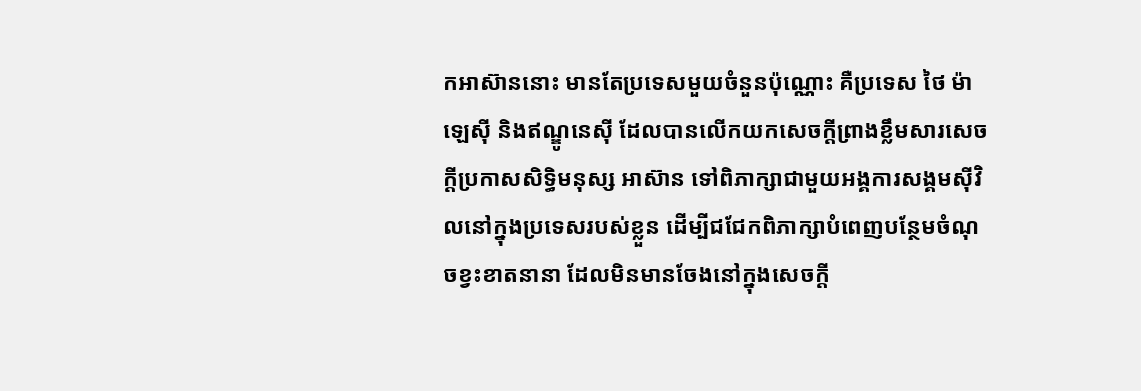កអាស៊ាននោះ មានតែប្រទេសមួយចំនួនប៉ុណ្ណោះ គឺប្រទេស ថៃ ម៉ាឡេស៊ី និងឥណ្ឌូនេស៊ី ដែលបានលើកយកសេចក្ដីព្រាងខ្លឹមសារសេចក្ដីប្រកាសសិទ្ធិមនុស្ស អាស៊ាន ទៅពិភាក្សាជាមួយអង្គការសង្គមស៊ីវិលនៅក្នុងប្រទេសរបស់ខ្លួន ដើម្បីជជែកពិភាក្សាបំពេញបន្ថែមចំណុចខ្វះខាតនានា ដែលមិនមានចែងនៅក្នុងសេចក្ដី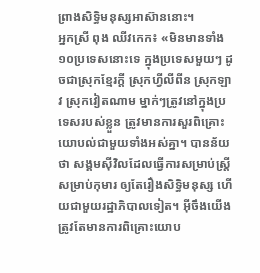ព្រាងសិទ្ធិមនុស្សអាស៊ាននោះ។
អ្នកស្រី ពុង ឈីវកេក៖ «មិនមានទាំង ១០ប្រទេសនោះទេ ក្នុងប្រទេសមួយៗ ដូចជាស្រុកខ្មែរក្តី ស្រុកហ្វីលីពីន ស្រុកឡាវ ស្រុកវៀតណាម ម្នាក់ៗត្រូវនៅក្នុងប្រទេសរបស់ខ្លួន ត្រូវមានការសួរពិគ្រោះយោបល់ជាមួយទាំងអស់គ្នា។ បានន័យថា សង្គមស៊ីវិលដែលធ្វើការសម្រាប់ស្រ្តី សម្រាប់កុមារ ឲ្យតែរឿងសិទ្ធិមនុស្ស ហើយជាមួយរដ្ឋាភិបាលទៀត។ អ៊ីចឹងយើងត្រូវតែមានការពិគ្រោះយោប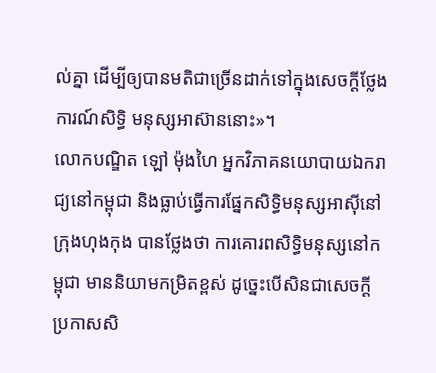ល់គ្នា ដើម្បីឲ្យបានមតិជាច្រើនដាក់ទៅក្នុងសេចក្ដីថ្លែងការណ៍សិទ្ធិ មនុស្សអាស៊ាននោះ»។
លោកបណ្ឌិត ឡៅ ម៉ុងហៃ អ្នកវិភាគនយោបាយឯករាជ្យនៅកម្ពុជា និងធ្លាប់ធ្វើការផ្នែកសិទ្ធិមនុស្សអាស៊ីនៅក្រុងហុងកុង បានថ្លែងថា ការគោរពសិទ្ធិមនុស្សនៅកម្ពុជា មាននិយាមកម្រិតខ្ពស់ ដូច្នេះបើសិនជាសេចក្ដីប្រកាសសិ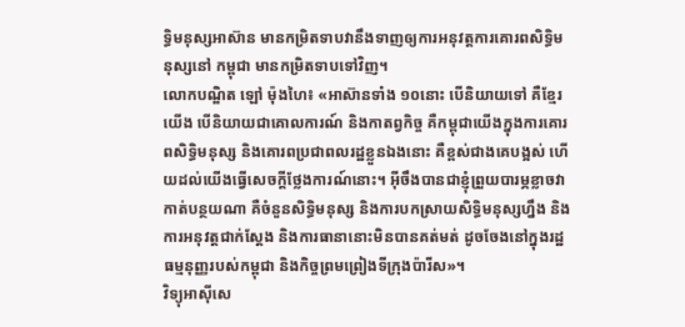ទ្ធិមនុស្សអាស៊ាន មានកម្រិតទាបវានឹងទាញឲ្យការអនុវត្តការគោរពសិទ្ធិមនុស្សនៅ កម្ពុជា មានកម្រិតទាបទៅវិញ។
លោកបណ្ឌិត ឡៅ ម៉ុងហៃ៖ «អាស៊ានទាំង ១០នោះ បើនិយាយទៅ គឺខ្មែរយើង បើនិយាយជាគោលការណ៍ និងកាតព្វកិច្ច គឺកម្ពុជាយើងក្នុងការគោរពសិទ្ធិមនុស្ស និងគោរពប្រជាពលរដ្ឋខ្លួនឯងនោះ គឺខ្ពស់ជាងគេបង្អស់ ហើយដល់យើងធ្វើសេចក្ដីថ្លែងការណ៍នោះ។ អ៊ីចឹងបានជាខ្ញុំព្រួយបារម្ភខ្លាចវាកាត់បន្ថយណា គឺចំនួនសិទ្ធិមនុស្ស និងការបកស្រាយសិទ្ធិមនុស្សហ្នឹង និងការអនុវត្តជាក់ស្ដែង និងការធានានោះមិនបានគត់មត់ ដូចចែងនៅក្នុងរដ្ឋធម្មនុញ្ញរបស់កម្ពុជា និងកិច្ចព្រមព្រៀងទីក្រុងប៉ារីស»។
វិទ្យុអាស៊ីសេ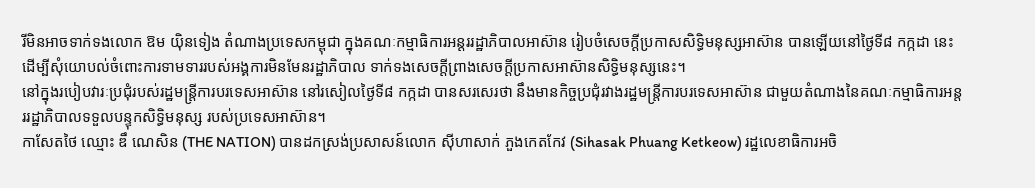រីមិនអាចទាក់ទងលោក ឱម យ៉ិនទៀង តំណាងប្រទេសកម្ពុជា ក្នុងគណៈកម្មាធិការអន្តររដ្ឋាភិបាលអាស៊ាន រៀបចំសេចក្ដីប្រកាសសិទ្ធិមនុស្សអាស៊ាន បានឡើយនៅថ្ងៃទី៨ កក្កដា នេះ ដើម្បីសុំយោបល់ចំពោះការទាមទាររបស់អង្គការមិនមែនរដ្ឋាភិបាល ទាក់ទងសេចក្ដីព្រាងសេចក្ដីប្រកាសអាស៊ានសិទ្ធិមនុស្សនេះ។
នៅក្នុងរបៀបវារៈប្រជុំរបស់រដ្ឋមន្ត្រីការបរទេសអាស៊ាន នៅរសៀលថ្ងៃទី៨ កក្កដា បានសរសេរថា នឹងមានកិច្ចប្រជុំរវាងរដ្ឋមន្ត្រីការបរទេសអាស៊ាន ជាមួយតំណាងនៃគណៈកម្មាធិការអន្តររដ្ឋាភិបាលទទួលបន្ទុកសិទ្ធិមនុស្ស របស់ប្រទេសអាស៊ាន។
កាសែតថៃ ឈ្មោះ ឌឹ ណេសិន (THE NATION) បានដកស្រង់ប្រសាសន៍លោក ស៊ីហាសាក់ ភួងកេតកែវ (Sihasak Phuang Ketkeow) រដ្ឋលេខាធិការអចិ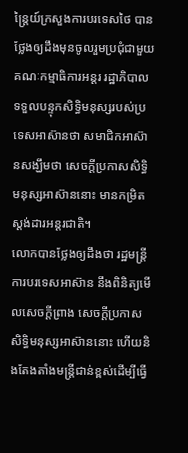ន្ត្រៃយ៍ក្រសួងការបរទេសថៃ បានថ្លែងឲ្យដឹងមុនចូលរួមប្រជុំជាមួយគណៈកម្មាធិការអន្តរ រដ្ឋាភិបាលទទួលបន្ទុកសិទ្ធិមនុស្សរបស់ប្រទេសអាស៊ានថា សមាជិកអាស៊ានសង្ឃឹមថា សេចក្ដីប្រកាសសិទ្ធិមនុស្សអាស៊ាននោះ មានកម្រិតស្តង់ដារអន្តរជាតិ។
លោកបានថ្លែងឲ្យដឹងថា រដ្ឋមន្ត្រីការបរទេសអាស៊ាន នឹងពិនិត្យមើលសេចក្ដីព្រាង សេចក្ដីប្រកាសសិទ្ធិមនុស្សអាស៊ាននោះ ហើយនិងតែងតាំងមន្ត្រីជាន់ខ្ពស់ដើម្បីធ្វើ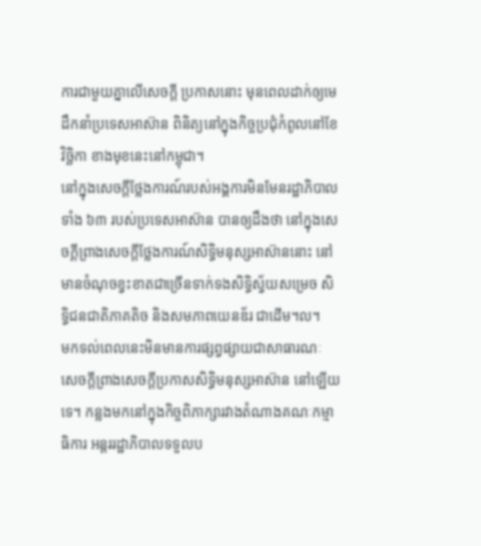ការជាមួយគ្នាលើសេចក្ដី ប្រកាសនោះ មុនពេលដាក់ឲ្យមេដឹកនាំប្រទេសអាស៊ាន ពិនិត្យនៅក្នុងកិច្ចប្រជុំកំពូលនៅខែវិច្ឆិកា ខាងមុខនេះនៅកម្ពុជា។
នៅក្នុងសេចក្ដីថ្លែងការណ៍របស់អង្គការមិនមែនរដ្ឋាភិបាលទាំង ៦៣ របស់ប្រទេសអាស៊ាន បានឲ្យដឹងថា នៅក្នុងសេចក្ដីព្រាងសេចក្ដីថ្លែងការណ៍សិទ្ធិមនុស្សអាស៊ាននោះ នៅមានចំណុចខ្វះខាតជាច្រើនទាក់ទងសិទ្ធិស្វ័យសម្រេច សិទ្ធិជនជាតិភាគតិច និងសមភាពយេនឌ័រ ជាដើម។ល។
មកទល់ពេលនេះមិនមានការផ្សព្វផ្សាយជាសាធារណៈ សេចក្ដីព្រាងសេចក្ដីប្រកាសសិទ្ធិមនុស្សអាស៊ាន នៅឡើយទេ។ កន្លងមកនៅក្នុងកិច្ចពិភាក្សារវាងតំណាងគណៈកម្មាធិការ អន្តររដ្ឋាភិបាលទទួលប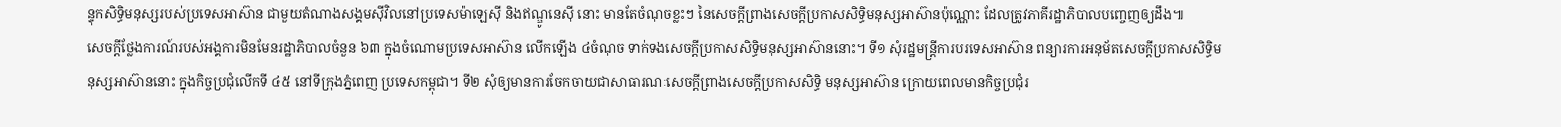ន្ទុកសិទ្ធិមនុស្សរបស់ប្រទេសអាស៊ាន ជាមួយតំណាងសង្គមស៊ីវិលនៅប្រទេសម៉ាឡេស៊ី និងឥណ្ឌូនេស៊ី នោះ មានតែចំណុចខ្លះៗ នៃសេចក្ដីព្រាងសេចក្ដីប្រកាសសិទ្ធិមនុស្សអាស៊ានប៉ុណ្ណោះ ដែលត្រូវភាគីរដ្ឋាភិបាលបញ្ចេញឲ្យដឹង៕
សេចក្ដីថ្លែងការណ៍របស់អង្គការមិនមែនរដ្ឋាភិបាលចំនួន ៦៣ ក្នុងចំណោមប្រទេសអាស៊ាន លើកឡើង ៤ចំណុច ទាក់ទងសេចក្ដីប្រកាសសិទ្ធិមនុស្សអាស៊ាននោះ។ ទី១ សុំរដ្ឋមន្ត្រីការបរទេសអាស៊ាន ពន្យារការអនុម័តសេចក្ដីប្រកាសសិទ្ធិមនុស្សអាស៊ាននោះ ក្នុងកិច្ចប្រជុំលើកទី ៤៥ នៅទីក្រុងភ្នំពេញ ប្រទេសកម្ពុជា។ ទី២ សុំឲ្យមានការចែកចាយជាសាធារណៈសេចក្ដីព្រាងសេចក្ដីប្រកាសសិទ្ធិ មនុស្សអាស៊ាន ក្រោយពេលមានកិច្ចប្រជុំរ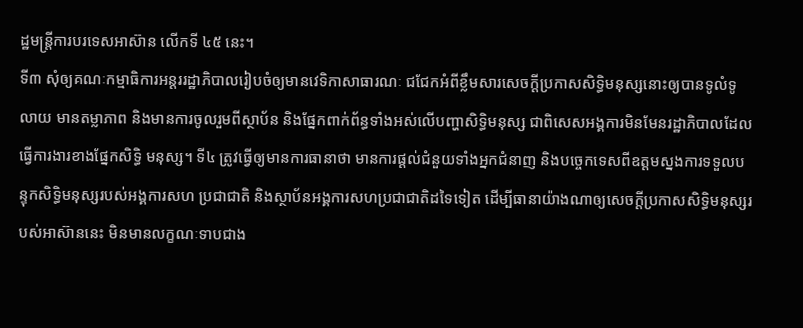ដ្ឋមន្ត្រីការបរទេសអាស៊ាន លើកទី ៤៥ នេះ។
ទី៣ សុំឲ្យគណៈកម្មាធិការអន្តររដ្ឋាភិបាលរៀបចំឲ្យមានវេទិកាសាធារណៈ ជជែកអំពីខ្លឹមសារសេចក្ដីប្រកាសសិទ្ធិមនុស្សនោះឲ្យបានទូលំទូលាយ មានតម្លាភាព និងមានការចូលរួមពីស្ថាប័ន និងផ្នែកពាក់ព័ន្ធទាំងអស់លើបញ្ហាសិទ្ធិមនុស្ស ជាពិសេសអង្គការមិនមែនរដ្ឋាភិបាលដែលធ្វើការងារខាងផ្នែកសិទ្ធិ មនុស្ស។ ទី៤ ត្រូវធ្វើឲ្យមានការធានាថា មានការផ្ដល់ជំនួយទាំងអ្នកជំនាញ និងបច្ចេកទេសពីឧត្ដមស្នងការទទួលបន្ទុកសិទ្ធិមនុស្សរបស់អង្គការសហ ប្រជាជាតិ និងស្ថាប័នអង្គការសហប្រជាជាតិដទៃទៀត ដើម្បីធានាយ៉ាងណាឲ្យសេចក្ដីប្រកាសសិទ្ធិមនុស្សរបស់អាស៊ាននេះ មិនមានលក្ខណៈទាបជាង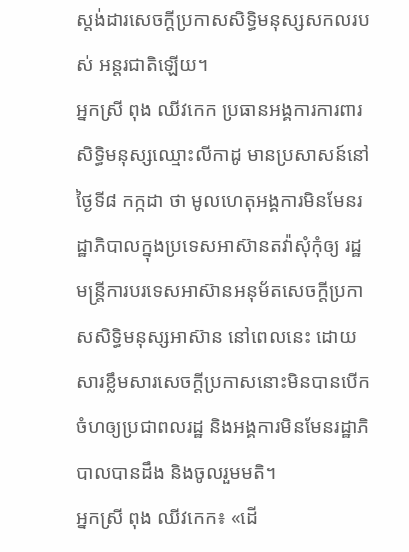ស្តង់ដារសេចក្ដីប្រកាសសិទ្ធិមនុស្សសកលរបស់ អន្តរជាតិឡើយ។
អ្នកស្រី ពុង ឈីវកេក ប្រធានអង្គការការពារសិទ្ធិមនុស្សឈ្មោះលីកាដូ មានប្រសាសន៍នៅថ្ងៃទី៨ កក្កដា ថា មូលហេតុអង្គការមិនមែនរដ្ឋាភិបាលក្នុងប្រទេសអាស៊ានតវ៉ាសុំកុំឲ្យ រដ្ឋមន្ត្រីការបរទេសអាស៊ានអនុម័តសេចក្ដីប្រកាសសិទ្ធិមនុស្សអាស៊ាន នៅពេលនេះ ដោយសារខ្លឹមសារសេចក្ដីប្រកាសនោះមិនបានបើកចំហឲ្យប្រជាពលរដ្ឋ និងអង្គការមិនមែនរដ្ឋាភិបាលបានដឹង និងចូលរួមមតិ។
អ្នកស្រី ពុង ឈីវកេក៖ «ដើ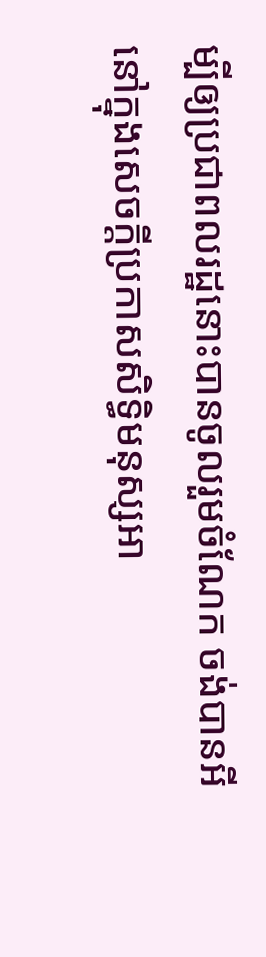ម្បីឲ្យប្រជាពលរដ្ឋនោះបានចូលរួមចំណែក ចង់បានអីនៅក្នុងសេចក្ដីប្រកាសសិទ្ធិមនុស្សអា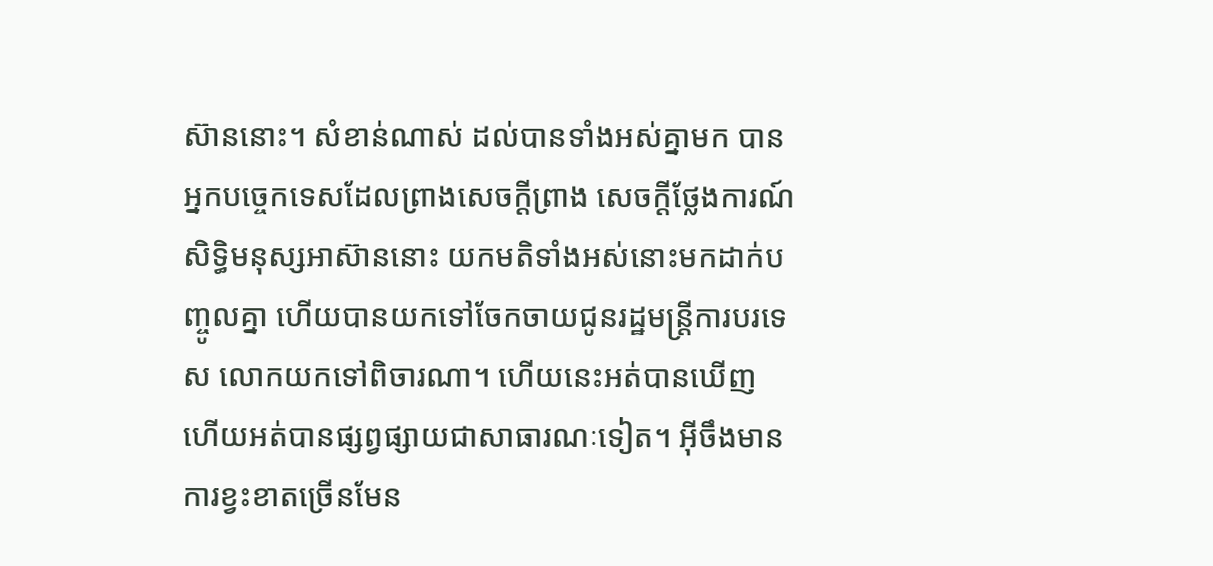ស៊ាននោះ។ សំខាន់ណាស់ ដល់បានទាំងអស់គ្នាមក បានអ្នកបច្ចេកទេសដែលព្រាងសេចក្ដីព្រាង សេចក្ដីថ្លែងការណ៍សិទ្ធិមនុស្សអាស៊ាននោះ យកមតិទាំងអស់នោះមកដាក់បញ្ចូលគ្នា ហើយបានយកទៅចែកចាយជូនរដ្ឋមន្ត្រីការបរទេស លោកយកទៅពិចារណា។ ហើយនេះអត់បានឃើញ ហើយអត់បានផ្សព្វផ្សាយជាសាធារណៈទៀត។ អ៊ីចឹងមានការខ្វះខាតច្រើនមែន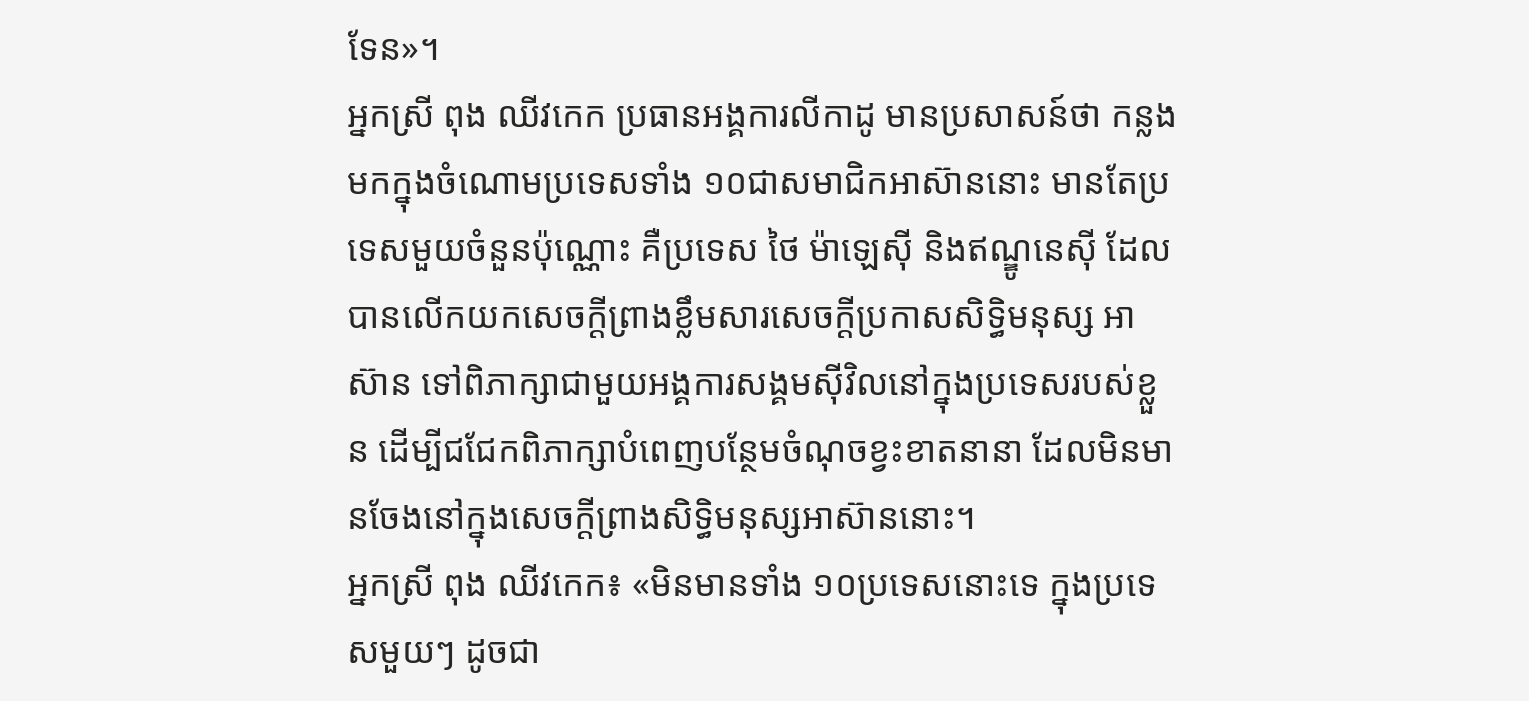ទែន»។
អ្នកស្រី ពុង ឈីវកេក ប្រធានអង្គការលីកាដូ មានប្រសាសន៍ថា កន្លងមកក្នុងចំណោមប្រទេសទាំង ១០ជាសមាជិកអាស៊ាននោះ មានតែប្រទេសមួយចំនួនប៉ុណ្ណោះ គឺប្រទេស ថៃ ម៉ាឡេស៊ី និងឥណ្ឌូនេស៊ី ដែលបានលើកយកសេចក្ដីព្រាងខ្លឹមសារសេចក្ដីប្រកាសសិទ្ធិមនុស្ស អាស៊ាន ទៅពិភាក្សាជាមួយអង្គការសង្គមស៊ីវិលនៅក្នុងប្រទេសរបស់ខ្លួន ដើម្បីជជែកពិភាក្សាបំពេញបន្ថែមចំណុចខ្វះខាតនានា ដែលមិនមានចែងនៅក្នុងសេចក្ដីព្រាងសិទ្ធិមនុស្សអាស៊ាននោះ។
អ្នកស្រី ពុង ឈីវកេក៖ «មិនមានទាំង ១០ប្រទេសនោះទេ ក្នុងប្រទេសមួយៗ ដូចជា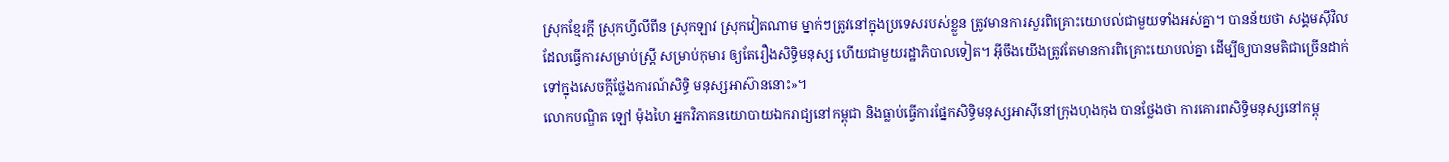ស្រុកខ្មែរក្តី ស្រុកហ្វីលីពីន ស្រុកឡាវ ស្រុកវៀតណាម ម្នាក់ៗត្រូវនៅក្នុងប្រទេសរបស់ខ្លួន ត្រូវមានការសួរពិគ្រោះយោបល់ជាមួយទាំងអស់គ្នា។ បានន័យថា សង្គមស៊ីវិលដែលធ្វើការសម្រាប់ស្រ្តី សម្រាប់កុមារ ឲ្យតែរឿងសិទ្ធិមនុស្ស ហើយជាមួយរដ្ឋាភិបាលទៀត។ អ៊ីចឹងយើងត្រូវតែមានការពិគ្រោះយោបល់គ្នា ដើម្បីឲ្យបានមតិជាច្រើនដាក់ទៅក្នុងសេចក្ដីថ្លែងការណ៍សិទ្ធិ មនុស្សអាស៊ាននោះ»។
លោកបណ្ឌិត ឡៅ ម៉ុងហៃ អ្នកវិភាគនយោបាយឯករាជ្យនៅកម្ពុជា និងធ្លាប់ធ្វើការផ្នែកសិទ្ធិមនុស្សអាស៊ីនៅក្រុងហុងកុង បានថ្លែងថា ការគោរពសិទ្ធិមនុស្សនៅកម្ពុ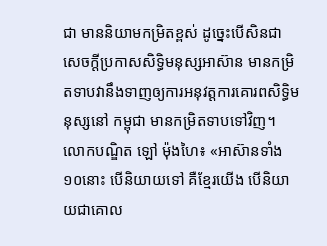ជា មាននិយាមកម្រិតខ្ពស់ ដូច្នេះបើសិនជាសេចក្ដីប្រកាសសិទ្ធិមនុស្សអាស៊ាន មានកម្រិតទាបវានឹងទាញឲ្យការអនុវត្តការគោរពសិទ្ធិមនុស្សនៅ កម្ពុជា មានកម្រិតទាបទៅវិញ។
លោកបណ្ឌិត ឡៅ ម៉ុងហៃ៖ «អាស៊ានទាំង ១០នោះ បើនិយាយទៅ គឺខ្មែរយើង បើនិយាយជាគោល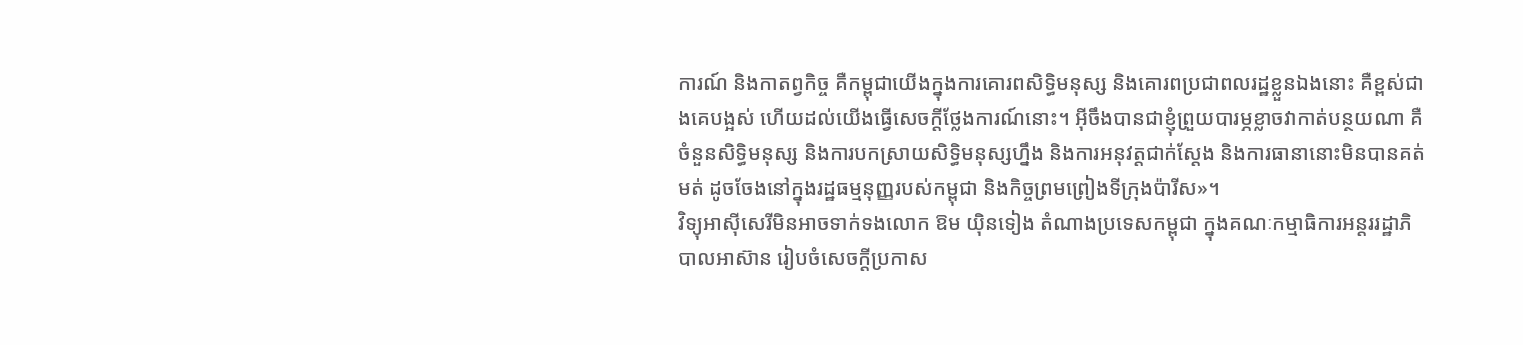ការណ៍ និងកាតព្វកិច្ច គឺកម្ពុជាយើងក្នុងការគោរពសិទ្ធិមនុស្ស និងគោរពប្រជាពលរដ្ឋខ្លួនឯងនោះ គឺខ្ពស់ជាងគេបង្អស់ ហើយដល់យើងធ្វើសេចក្ដីថ្លែងការណ៍នោះ។ អ៊ីចឹងបានជាខ្ញុំព្រួយបារម្ភខ្លាចវាកាត់បន្ថយណា គឺចំនួនសិទ្ធិមនុស្ស និងការបកស្រាយសិទ្ធិមនុស្សហ្នឹង និងការអនុវត្តជាក់ស្ដែង និងការធានានោះមិនបានគត់មត់ ដូចចែងនៅក្នុងរដ្ឋធម្មនុញ្ញរបស់កម្ពុជា និងកិច្ចព្រមព្រៀងទីក្រុងប៉ារីស»។
វិទ្យុអាស៊ីសេរីមិនអាចទាក់ទងលោក ឱម យ៉ិនទៀង តំណាងប្រទេសកម្ពុជា ក្នុងគណៈកម្មាធិការអន្តររដ្ឋាភិបាលអាស៊ាន រៀបចំសេចក្ដីប្រកាស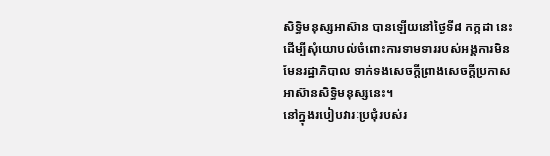សិទ្ធិមនុស្សអាស៊ាន បានឡើយនៅថ្ងៃទី៨ កក្កដា នេះ ដើម្បីសុំយោបល់ចំពោះការទាមទាររបស់អង្គការមិនមែនរដ្ឋាភិបាល ទាក់ទងសេចក្ដីព្រាងសេចក្ដីប្រកាសអាស៊ានសិទ្ធិមនុស្សនេះ។
នៅក្នុងរបៀបវារៈប្រជុំរបស់រ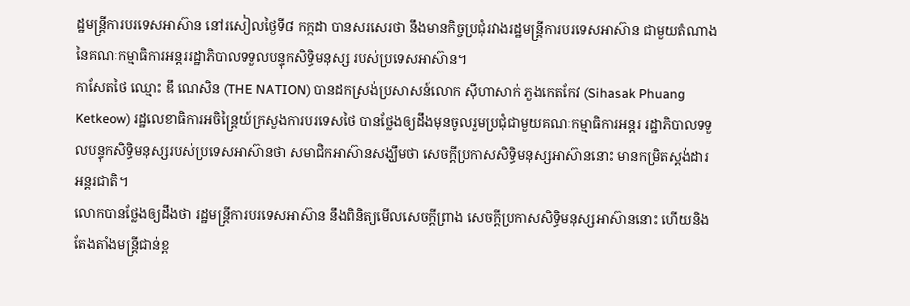ដ្ឋមន្ត្រីការបរទេសអាស៊ាន នៅរសៀលថ្ងៃទី៨ កក្កដា បានសរសេរថា នឹងមានកិច្ចប្រជុំរវាងរដ្ឋមន្ត្រីការបរទេសអាស៊ាន ជាមួយតំណាងនៃគណៈកម្មាធិការអន្តររដ្ឋាភិបាលទទួលបន្ទុកសិទ្ធិមនុស្ស របស់ប្រទេសអាស៊ាន។
កាសែតថៃ ឈ្មោះ ឌឹ ណេសិន (THE NATION) បានដកស្រង់ប្រសាសន៍លោក ស៊ីហាសាក់ ភួងកេតកែវ (Sihasak Phuang Ketkeow) រដ្ឋលេខាធិការអចិន្ត្រៃយ៍ក្រសួងការបរទេសថៃ បានថ្លែងឲ្យដឹងមុនចូលរួមប្រជុំជាមួយគណៈកម្មាធិការអន្តរ រដ្ឋាភិបាលទទួលបន្ទុកសិទ្ធិមនុស្សរបស់ប្រទេសអាស៊ានថា សមាជិកអាស៊ានសង្ឃឹមថា សេចក្ដីប្រកាសសិទ្ធិមនុស្សអាស៊ាននោះ មានកម្រិតស្តង់ដារអន្តរជាតិ។
លោកបានថ្លែងឲ្យដឹងថា រដ្ឋមន្ត្រីការបរទេសអាស៊ាន នឹងពិនិត្យមើលសេចក្ដីព្រាង សេចក្ដីប្រកាសសិទ្ធិមនុស្សអាស៊ាននោះ ហើយនិងតែងតាំងមន្ត្រីជាន់ខ្ព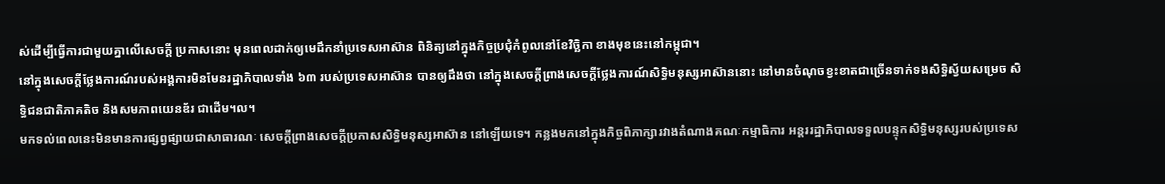ស់ដើម្បីធ្វើការជាមួយគ្នាលើសេចក្ដី ប្រកាសនោះ មុនពេលដាក់ឲ្យមេដឹកនាំប្រទេសអាស៊ាន ពិនិត្យនៅក្នុងកិច្ចប្រជុំកំពូលនៅខែវិច្ឆិកា ខាងមុខនេះនៅកម្ពុជា។
នៅក្នុងសេចក្ដីថ្លែងការណ៍របស់អង្គការមិនមែនរដ្ឋាភិបាលទាំង ៦៣ របស់ប្រទេសអាស៊ាន បានឲ្យដឹងថា នៅក្នុងសេចក្ដីព្រាងសេចក្ដីថ្លែងការណ៍សិទ្ធិមនុស្សអាស៊ាននោះ នៅមានចំណុចខ្វះខាតជាច្រើនទាក់ទងសិទ្ធិស្វ័យសម្រេច សិទ្ធិជនជាតិភាគតិច និងសមភាពយេនឌ័រ ជាដើម។ល។
មកទល់ពេលនេះមិនមានការផ្សព្វផ្សាយជាសាធារណៈ សេចក្ដីព្រាងសេចក្ដីប្រកាសសិទ្ធិមនុស្សអាស៊ាន នៅឡើយទេ។ កន្លងមកនៅក្នុងកិច្ចពិភាក្សារវាងតំណាងគណៈកម្មាធិការ អន្តររដ្ឋាភិបាលទទួលបន្ទុកសិទ្ធិមនុស្សរបស់ប្រទេស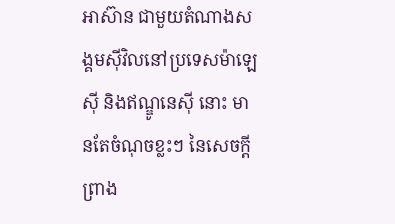អាស៊ាន ជាមួយតំណាងសង្គមស៊ីវិលនៅប្រទេសម៉ាឡេស៊ី និងឥណ្ឌូនេស៊ី នោះ មានតែចំណុចខ្លះៗ នៃសេចក្ដីព្រាង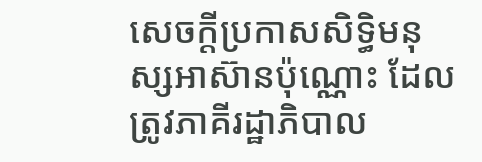សេចក្ដីប្រកាសសិទ្ធិមនុស្សអាស៊ានប៉ុណ្ណោះ ដែលត្រូវភាគីរដ្ឋាភិបាល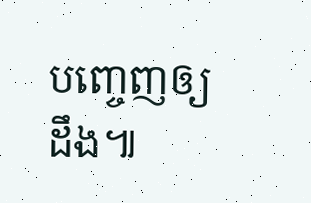បញ្ចេញឲ្យដឹង៕